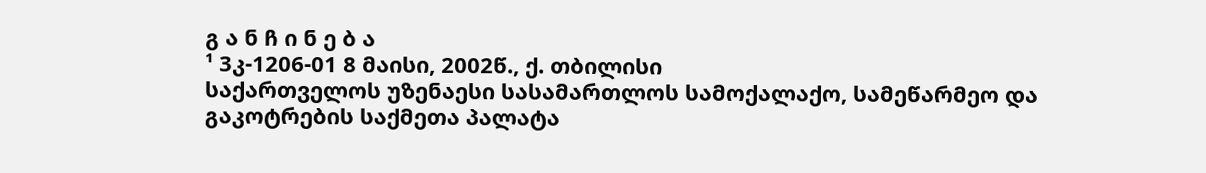გ ა ნ ჩ ი ნ ე ბ ა
¹ 3კ-1206-01 8 მაისი, 2002წ., ქ. თბილისი
საქართველოს უზენაესი სასამართლოს სამოქალაქო, სამეწარმეო და გაკოტრების საქმეთა პალატა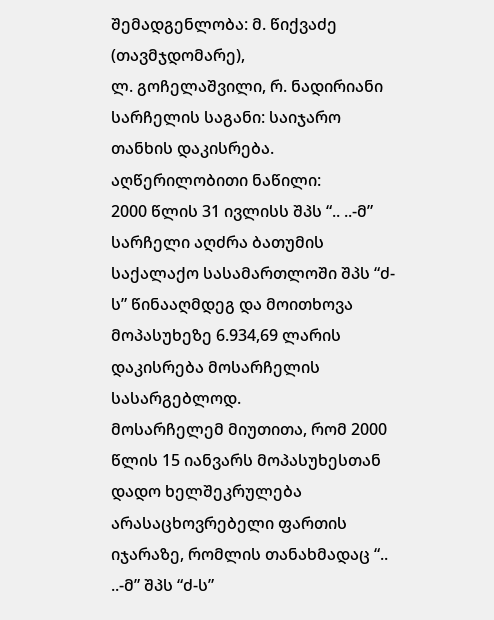შემადგენლობა: მ. წიქვაძე (თავმჯდომარე),
ლ. გოჩელაშვილი, რ. ნადირიანი
სარჩელის საგანი: საიჯარო თანხის დაკისრება.
აღწერილობითი ნაწილი:
2000 წლის 31 ივლისს შპს “.. ..-მ” სარჩელი აღძრა ბათუმის საქალაქო სასამართლოში შპს “ძ-ს” წინააღმდეგ და მოითხოვა მოპასუხეზე 6.934,69 ლარის დაკისრება მოსარჩელის სასარგებლოდ.
მოსარჩელემ მიუთითა, რომ 2000 წლის 15 იანვარს მოპასუხესთან დადო ხელშეკრულება არასაცხოვრებელი ფართის იჯარაზე, რომლის თანახმადაც “.. ..-მ” შპს “ძ-ს”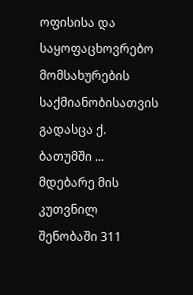ოფისისა და საყოფაცხოვრებო მომსახურების საქმიანობისათვის გადასცა ქ. ბათუმში ... მდებარე მის კუთვნილ შენობაში 311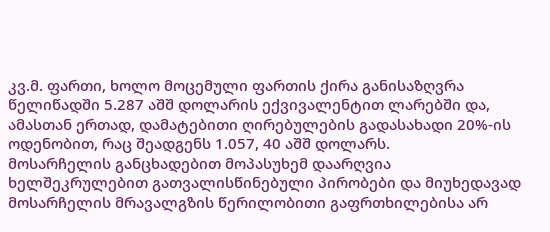კვ.მ. ფართი, ხოლო მოცემული ფართის ქირა განისაზღვრა წელიწადში 5.287 აშშ დოლარის ექვივალენტით ლარებში და, ამასთან ერთად, დამატებითი ღირებულების გადასახადი 20%-ის ოდენობით, რაც შეადგენს 1.057, 40 აშშ დოლარს.
მოსარჩელის განცხადებით მოპასუხემ დაარღვია ხელშეკრულებით გათვალისწინებული პირობები და მიუხედავად მოსარჩელის მრავალგზის წერილობითი გაფრთხილებისა არ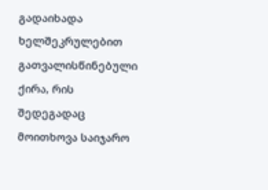გადაიხადა ხელშეკრულებით გათვალისწინებული ქირა, რის შედეგადაც მოითხოვა საიჯარო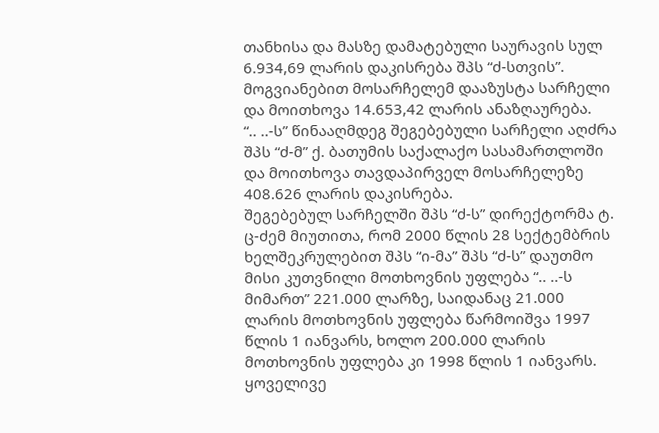თანხისა და მასზე დამატებული საურავის სულ 6.934,69 ლარის დაკისრება შპს “ძ-სთვის”. მოგვიანებით მოსარჩელემ დააზუსტა სარჩელი და მოითხოვა 14.653,42 ლარის ანაზღაურება.
“.. ..-ს” წინააღმდეგ შეგებებული სარჩელი აღძრა შპს “ძ-მ” ქ. ბათუმის საქალაქო სასამართლოში და მოითხოვა თავდაპირველ მოსარჩელეზე 408.626 ლარის დაკისრება.
შეგებებულ სარჩელში შპს “ძ-ს” დირექტორმა ტ. ც-ძემ მიუთითა, რომ 2000 წლის 28 სექტემბრის ხელშეკრულებით შპს “ი-მა” შპს “ძ-ს” დაუთმო მისი კუთვნილი მოთხოვნის უფლება “.. ..-ს მიმართ” 221.000 ლარზე, საიდანაც 21.000 ლარის მოთხოვნის უფლება წარმოიშვა 1997 წლის 1 იანვარს, ხოლო 200.000 ლარის მოთხოვნის უფლება კი 1998 წლის 1 იანვარს.
ყოველივე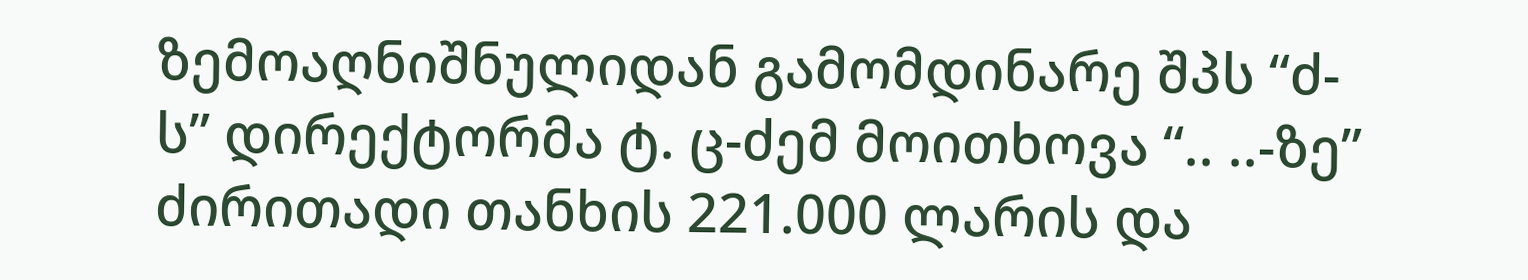ზემოაღნიშნულიდან გამომდინარე შპს “ძ-ს” დირექტორმა ტ. ც-ძემ მოითხოვა “.. ..-ზე” ძირითადი თანხის 221.000 ლარის და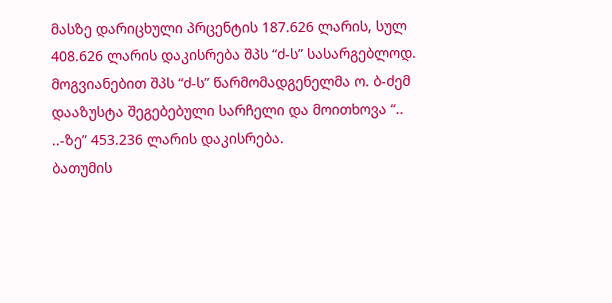მასზე დარიცხული პრცენტის 187.626 ლარის, სულ 408.626 ლარის დაკისრება შპს “ძ-ს” სასარგებლოდ. მოგვიანებით შპს “ძ-ს” წარმომადგენელმა ო. ბ-ძემ დააზუსტა შეგებებული სარჩელი და მოითხოვა “.. ..-ზე” 453.236 ლარის დაკისრება.
ბათუმის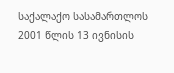საქალაქო სასამართლოს 2001 წლის 13 ივნისის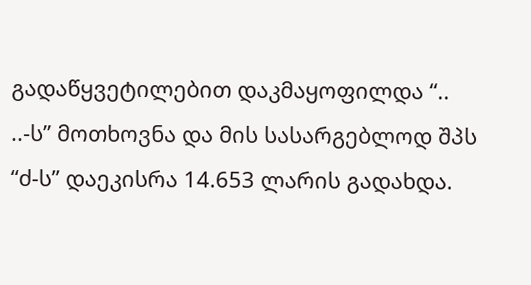გადაწყვეტილებით დაკმაყოფილდა “.. ..-ს” მოთხოვნა და მის სასარგებლოდ შპს “ძ-ს” დაეკისრა 14.653 ლარის გადახდა.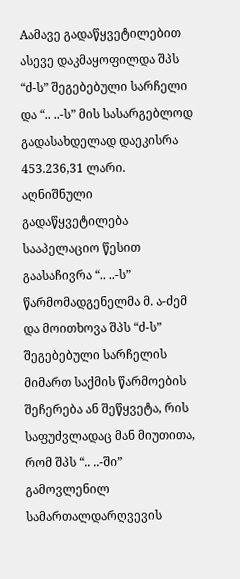Aამავე გადაწყვეტილებით ასევე დაკმაყოფილდა შპს “ძ-ს” შეგებებული სარჩელი და “.. ..-ს” მის სასარგებლოდ გადასახდელად დაეკისრა 453.236,31 ლარი.
აღნიშნული გადაწყვეტილება სააპელაციო წესით გაასაჩივრა “.. ..-ს” წარმომადგენელმა მ. ა-ძემ და მოითხოვა შპს “ძ-ს” შეგებებული სარჩელის მიმართ საქმის წარმოების შეჩერება ან შეწყვეტა, რის საფუძვლადაც მან მიუთითა, რომ შპს “.. ..-ში” გამოვლენილ სამართალდარღვევის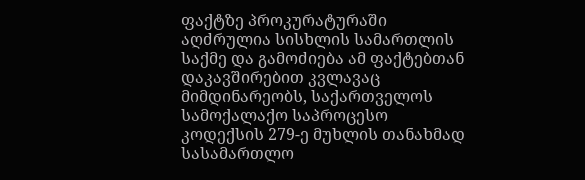ფაქტზე პროკურატურაში აღძრულია სისხლის სამართლის საქმე და გამოძიება ამ ფაქტებთან დაკავშირებით კვლავაც მიმდინარეობს, საქართველოს სამოქალაქო საპროცესო კოდექსის 279-ე მუხლის თანახმად სასამართლო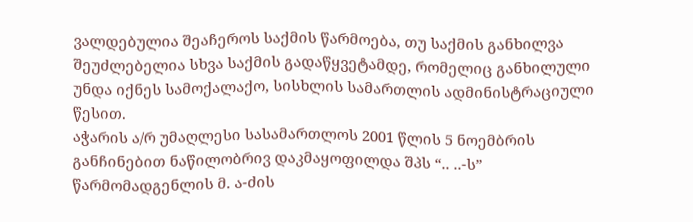ვალდებულია შეაჩეროს საქმის წარმოება, თუ საქმის განხილვა შეუძლებელია სხვა საქმის გადაწყვეტამდე, რომელიც განხილული უნდა იქნეს სამოქალაქო, სისხლის სამართლის ადმინისტრაციული წესით.
აჭარის ა/რ უმაღლესი სასამართლოს 2001 წლის 5 ნოემბრის განჩინებით ნაწილობრივ დაკმაყოფილდა შპს “.. ..-ს” წარმომადგენლის მ. ა-ძის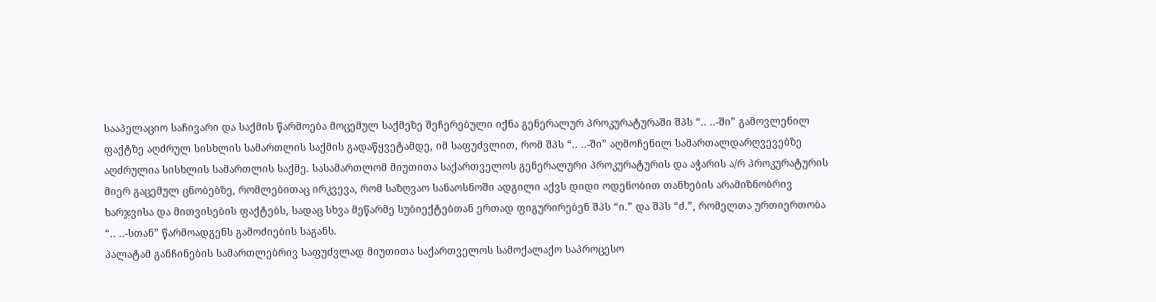სააპელაციო საჩივარი და საქმის წარმოება მოცემულ საქმეზე შეჩერებული იქნა გენერალურ პროკურატურაში შპს “.. ..-ში” გამოვლენილ ფაქტზე აღძრულ სისხლის სამართლის საქმის გადაწყვეტამდე, იმ საფუძვლით, რომ შპს “.. ..-ში” აღმოჩენილ სამართალდარღვევებზე აღძრულია სისხლის სამართლის საქმე. სასამართლომ მიუთითა საქართველოს გენერალური პროკურატურის და აჭარის ა/რ პროკურატურის მიერ გაცემულ ცნობებზე, რომლებითაც ირკვევა, რომ საზღვაო სანაოსნოში ადგილი აქვს დიდი ოდენობით თანხების არამიზნობრივ ხარჯვისა და მითვისების ფაქტებს, სადაც სხვა მეწარმე სუბიექტებთან ერთად ფიგურირებენ შპს “ი.” და შპს “ძ.”, რომელთა ურთიერთობა “.. ..-სთან” წარმოადგენს გამოძიების საგანს.
პალატამ განჩინების სამართლებრივ საფუძვლად მიუთითა საქართველოს სამოქალაქო საპროცესო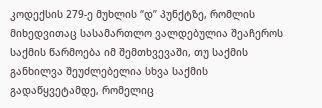კოდექსის 279-ე მუხლის “დ” პუნქტზე, რომლის მიხედვითაც სასამართლო ვალდებულია შეაჩეროს საქმის წარმოება იმ შემთხვევაში, თუ საქმის განხილვა შეუძლებელია სხვა საქმის გადაწყვეტამდე, რომელიც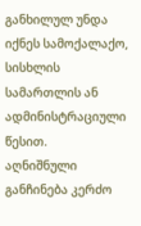განხილულ უნდა იქნეს სამოქალაქო, სისხლის სამართლის ან ადმინისტრაციული წესით.
აღნიშნული განჩინება კერძო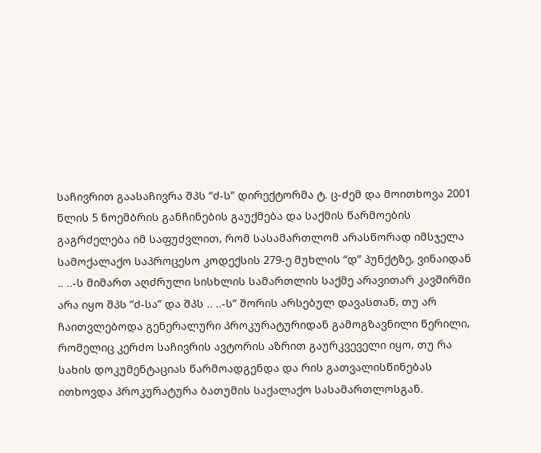საჩივრით გაასაჩივრა შპს “ძ-ს” დირექტორმა ტ. ც-ძემ და მოითხოვა 2001 წლის 5 ნოემბრის განჩინების გაუქმება და საქმის წარმოების გაგრძელება იმ საფუძვლით, რომ სასამართლომ არასწორად იმსჯელა სამოქალაქო საპროცესო კოდექსის 279-ე მუხლის “დ” პუნქტზე, ვინაიდან .. ..-ს მიმართ აღძრული სისხლის სამართლის საქმე არავითარ კავშირში არა იყო შპს “ძ-სა” და შპს .. ..-ს” შორის არსებულ დავასთან, თუ არ ჩაითვლებოდა გენერალური პროკურატურიდან გამოგზავნილი წერილი, რომელიც კერძო საჩივრის ავტორის აზრით გაურკვეველი იყო, თუ რა სახის დოკუმენტაციას წარმოადგენდა და რის გათვალისწინებას ითხოვდა პროკურატურა ბათუმის საქალაქო სასამართლოსგან.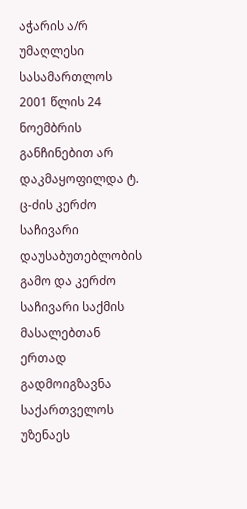აჭარის ა/რ უმაღლესი სასამართლოს 2001 წლის 24 ნოემბრის განჩინებით არ დაკმაყოფილდა ტ. ც-ძის კერძო საჩივარი დაუსაბუთებლობის გამო და კერძო საჩივარი საქმის მასალებთან ერთად გადმოიგზავნა საქართველოს უზენაეს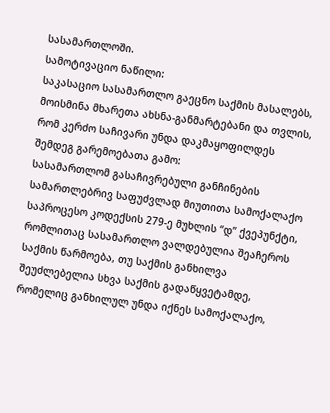სასამართლოში.
სამოტივაციო ნაწილი:
საკასაციო სასამართლო გაეცნო საქმის მასალებს, მოისმინა მხარეთა ახსნა-განმარტებანი და თვლის, რომ კერძო საჩივარი უნდა დაკმაყოფილდეს შემდეგ გარემოებათა გამო:
სასამართლომ გასაჩივრებული განჩინების სამართლებრივ საფუძვლად მიუთითა სამოქალაქო საპროცესო კოდექსის 279-ე მუხლის “დ” ქვეპუნქტი, რომლითაც სასამართლო ვალდებულია შეაჩეროს საქმის წარმოება, თუ საქმის განხილვა შეუძლებელია სხვა საქმის გადაწყვეტამდე, რომელიც განხილულ უნდა იქნეს სამოქალაქო,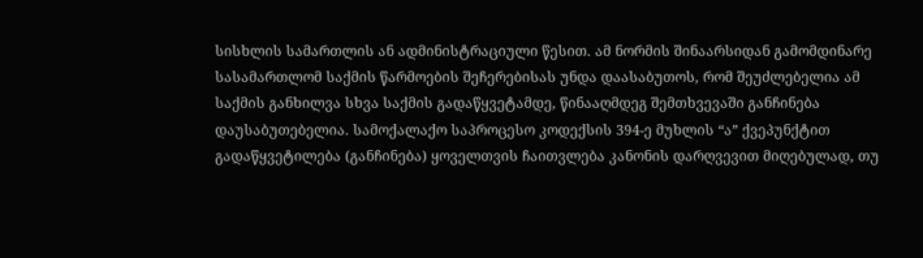სისხლის სამართლის ან ადმინისტრაციული წესით. ამ ნორმის შინაარსიდან გამომდინარე სასამართლომ საქმის წარმოების შეჩერებისას უნდა დაასაბუთოს, რომ შეუძლებელია ამ საქმის განხილვა სხვა საქმის გადაწყვეტამდე, წინააღმდეგ შემთხვევაში განჩინება დაუსაბუთებელია. სამოქალაქო საპროცესო კოდექსის 394-ე მუხლის “ა” ქვეპუნქტით გადაწყვეტილება (განჩინება) ყოველთვის ჩაითვლება კანონის დარღვევით მიღებულად, თუ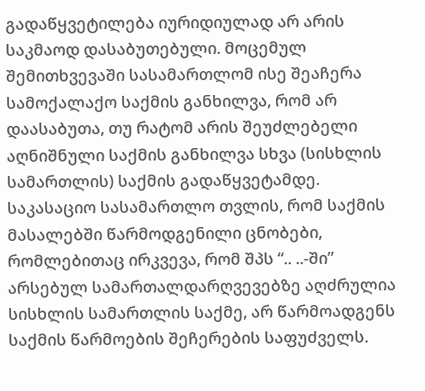გადაწყვეტილება იურიდიულად არ არის საკმაოდ დასაბუთებული. მოცემულ შემითხვევაში სასამართლომ ისე შეაჩერა სამოქალაქო საქმის განხილვა, რომ არ დაასაბუთა, თუ რატომ არის შეუძლებელი აღნიშნული საქმის განხილვა სხვა (სისხლის სამართლის) საქმის გადაწყვეტამდე.
საკასაციო სასამართლო თვლის, რომ საქმის მასალებში წარმოდგენილი ცნობები, რომლებითაც ირკვევა, რომ შპს “.. ..-ში” არსებულ სამართალდარღვევებზე აღძრულია სისხლის სამართლის საქმე, არ წარმოადგენს საქმის წარმოების შეჩერების საფუძველს.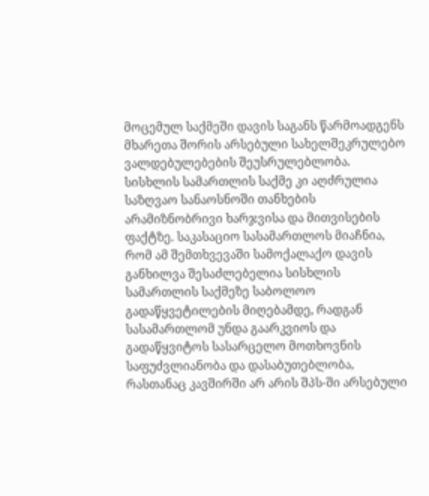მოცემულ საქმეში დავის საგანს წარმოადგენს მხარეთა შორის არსებული სახელშეკრულებო ვალდებულებების შეუსრულებლობა. სისხლის სამართლის საქმე კი აღძრულია საზღვაო სანაოსნოში თანხების არამიზნობრივი ხარჯვისა და მითვისების ფაქტზე. საკასაციო სასამართლოს მიაჩნია, რომ ამ შემთხვევაში სამოქალაქო დავის განხილვა შესაძლებელია სისხლის სამართლის საქმეზე საბოლოო გადაწყვეტილების მიღებამდე, რადგან სასამართლომ უნდა გაარკვიოს და გადაწყვიტოს სასარცელო მოთხოვნის საფუძვლიანობა და დასაბუთებლობა, რასთანაც კავშირში არ არის შპს-ში არსებული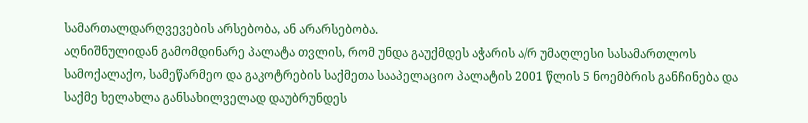სამართალდარღვევების არსებობა, ან არარსებობა.
აღნიშნულიდან გამომდინარე პალატა თვლის, რომ უნდა გაუქმდეს აჭარის ა/რ უმაღლესი სასამართლოს სამოქალაქო, სამეწარმეო და გაკოტრების საქმეთა სააპელაციო პალატის 2001 წლის 5 ნოემბრის განჩინება და საქმე ხელახლა განსახილველად დაუბრუნდეს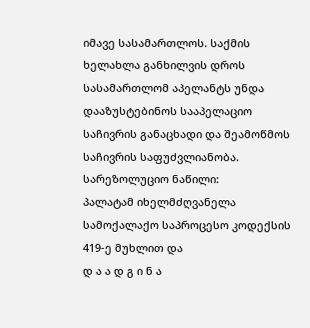იმავე სასამართლოს. საქმის ხელახლა განხილვის დროს სასამართლომ აპელანტს უნდა დააზუსტებინოს სააპელაციო საჩივრის განაცხადი და შეამოწმოს საჩივრის საფუძვლიანობა.
სარეზოლუციო ნაწილი:
პალატამ იხელმძღვანელა სამოქალაქო საპროცესო კოდექსის 419-ე მუხლით და
დ ა ა დ გ ი ნ ა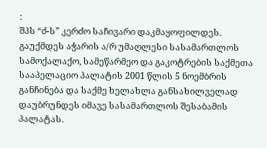:
შპს “ძ-ს” კერძო საჩივარი დაკმაყოფილდეს. გაუქმდეს აჭარის ა/რ უმაღლესი სასამართლოს სამოქალაქო, სამეწარმეო და გაკოტრების საქმეთა სააპელაციო პალატის 2001 წლის 5 ნოემბრის განჩინება და საქმე ხელახლა განსახილველად დაუბრუნდეს იმავე სასამართლოს შესაბამის პალატას.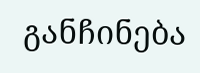განჩინება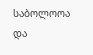საბოლოოა და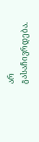არ გასაჩივრდება.